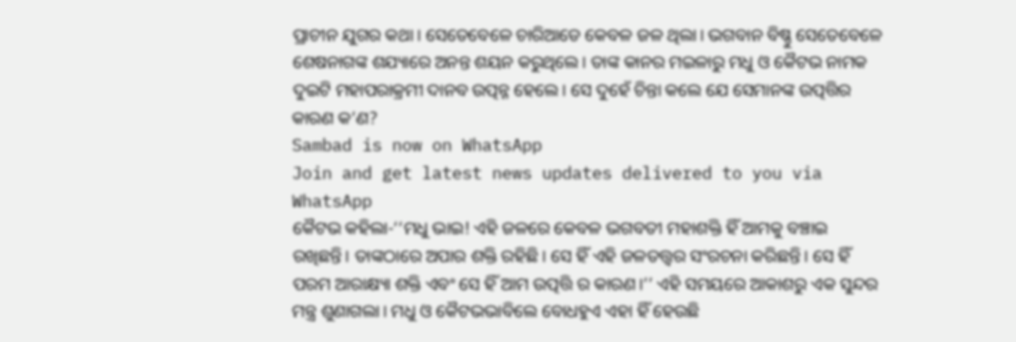ପ୍ରାଚୀନ ଯୁଗର କଥା। ସେତେବେଳେ ଚାରିଆଡେ କେବଳ ଜଳ ଥିଲା। ଭଗବାନ ବିଷ୍ଣୁ ସେତେବେଳେ ଶେଷନାଗଙ୍କ ଶଯ୍ୟାରେ ଅନନ୍ତ ଶୟନ କରୁଥିଲେ। ତାଙ୍କ କାନର ମଇଳାରୁ ମଧୁ ଓ କୈଟଭ ନାମକ ଦୁଇଟି ମହାପରାକ୍ରମୀ ଦାନବ ଉତ୍ପନ୍ନ ହେଲେ। ସେ ଦୁହେଁ ଚିନ୍ତା କଲେ ଯେ ସେମାନଙ୍କ ଉତ୍ପତ୍ତିର କାରଣ କ’ଣ?
Sambad is now on WhatsApp
Join and get latest news updates delivered to you via WhatsApp
କୈଟଭ କହିଲା-‘‘ମଧୁ ଭାଇ! ଏହି ଜଳରେ କେବଳ ଭଗବତୀ ମହାଶକ୍ତି ହିଁ ଆମକୁ ବଞ୍ଚାଇ ରଖିଛନ୍ତି। ତାଙ୍କଠାରେ ଅପାର ଶକ୍ତି ରହିଛି। ସେ ହିଁ ଏହି ଜଳତତ୍ତ୍ୱର ସଂରଚନା କରିଛନ୍ତି। ସେ ହିଁ ପରମ ଆରାକ୍ଷ୍ୟା ଶକ୍ତି ଏବଂ ସେ ହିଁ ଆମ ଉତ୍ପତ୍ତି ର କାରଣ।’’ ଏହି ସମୟରେ ଆକାଶରୁ ଏକ ସୁନ୍ଦର ମନ୍ତ୍ର ଶୁଣାଗଲା। ମଧୁ ଓ କୈଟଭଭାବିଲେ ବୋଧହୁଏ ଏହା ହିଁ ହେଉଛି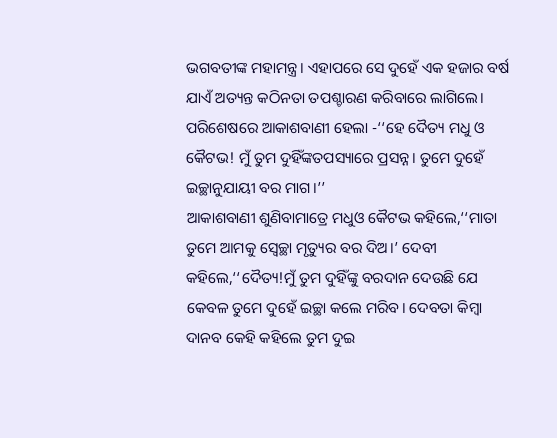ଭଗବତୀଙ୍କ ମହାମନ୍ତ୍ର। ଏହାପରେ ସେ ଦୁହେଁ ଏକ ହଜାର ବର୍ଷ ଯାଏଁ ଅତ୍ୟନ୍ତ କଠିନତା ତପଶ୍ଚାରଣ କରିବାରେ ଲାଗିଲେ। ପରିଶେଷରେ ଆକାଶବାଣୀ ହେଲା -‘‘ହେ ଦୈତ୍ୟ ମଧୁ ଓ କୈଟଭ! ମୁଁ ତୁମ ଦୁହିଁଙ୍କତପସ୍ୟାରେ ପ୍ରସନ୍ନ। ତୁମେ ଦୁହେଁ ଇଚ୍ଛାନୁଯାୟୀ ବର ମାଗ।’’
ଆକାଶବାଣୀ ଶୁଣିବାମାତ୍ରେ ମଧୁଓ କୈଟଭ କହିଲେ,‘‘ମାତା ତୁମେ ଆମକୁ ସ୍ୱେଚ୍ଛା ମୃତ୍ୟୁର ବର ଦିଅ।’ ଦେବୀ କହିଲେ,‘‘ଦୈତ୍ୟ!ମୁଁ ତୁମ ଦୁହିଁଙ୍କୁ ବରଦାନ ଦେଉଛି ଯେ କେବଳ ତୁମେ ଦୁହେଁ ଇଚ୍ଛା କଲେ ମରିବ। ଦେବତା କିମ୍ବା ଦାନବ କେହି କହିଲେ ତୁମ ଦୁଇ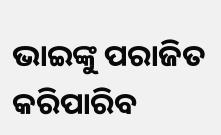ଭାଇଙ୍କୁ ପରାଜିତ କରିପାରିବ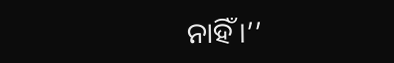ନାହିଁ।’’